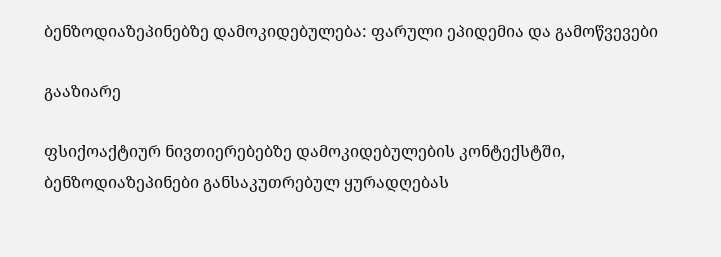ბენზოდიაზეპინებზე დამოკიდებულება: ფარული ეპიდემია და გამოწვევები

გააზიარე

ფსიქოაქტიურ ნივთიერებებზე დამოკიდებულების კონტექსტში, ბენზოდიაზეპინები განსაკუთრებულ ყურადღებას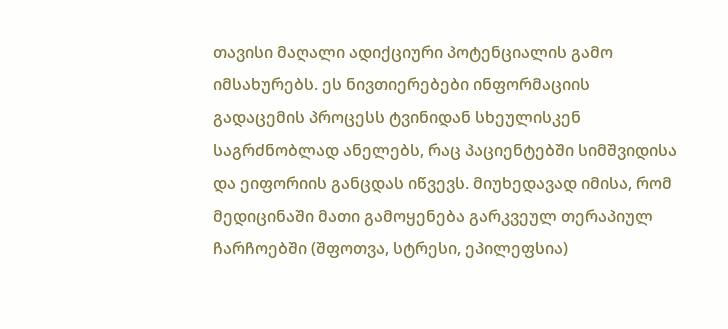თავისი მაღალი ადიქციური პოტენციალის გამო იმსახურებს. ეს ნივთიერებები ინფორმაციის გადაცემის პროცესს ტვინიდან სხეულისკენ საგრძნობლად ანელებს, რაც პაციენტებში სიმშვიდისა და ეიფორიის განცდას იწვევს. მიუხედავად იმისა, რომ მედიცინაში მათი გამოყენება გარკვეულ თერაპიულ ჩარჩოებში (შფოთვა, სტრესი, ეპილეფსია)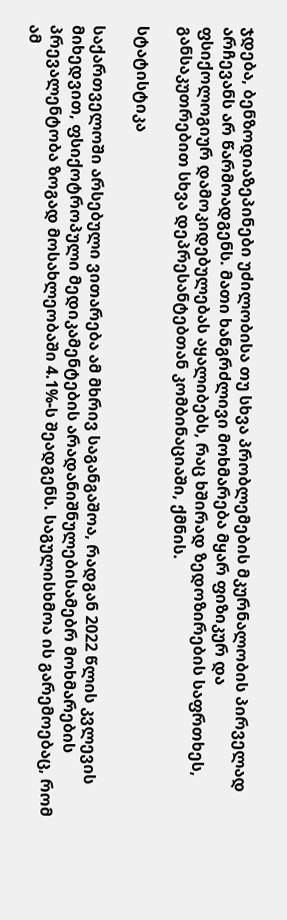ჯდება, ბენზოდიაზეპინები უძილობისა თუ სხვა პრობლემების მკურნალობის პირველად არჩევანს არ წარმოადგენს. მათი ხანგრძლივი მოხმარება მყარ ფიზიკურ და ფსიქოლოგიურ დამოკიდებულებას აყალიბებს, რაც ხშირად ზედოზირების საფრთხეს, განსაკუთრებით სხვა დეპრესანტებთან კომბინაციაში, ქმნის.

სტატისტიკა

საქართველოში არსებული ვითარება ამ მხრივ საგანგაშოა, რადგან 2022 წლის კვლევის მიხედვით, ფსიქოტროპული მედიკამენტების არადანიშნულებისამებრ მოხმარების პრევალენტობა ზოგად მოსახლეობაში 4.1%-ს შეადგენს. საგულისხმოა ის გარემოებაც, რომ ამ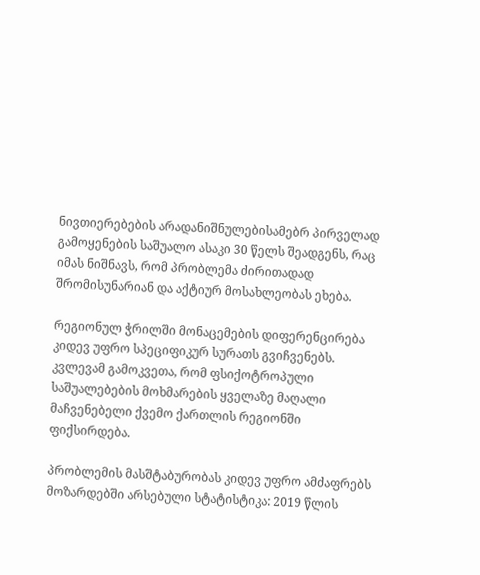ნივთიერებების არადანიშნულებისამებრ პირველად გამოყენების საშუალო ასაკი 30 წელს შეადგენს, რაც იმას ნიშნავს, რომ პრობლემა ძირითადად შრომისუნარიან და აქტიურ მოსახლეობას ეხება.

რეგიონულ ჭრილში მონაცემების დიფერენცირება კიდევ უფრო სპეციფიკურ სურათს გვიჩვენებს. კვლევამ გამოკვეთა, რომ ფსიქოტროპული საშუალებების მოხმარების ყველაზე მაღალი მაჩვენებელი ქვემო ქართლის რეგიონში ფიქსირდება.

პრობლემის მასშტაბურობას კიდევ უფრო ამძაფრებს მოზარდებში არსებული სტატისტიკა: 2019 წლის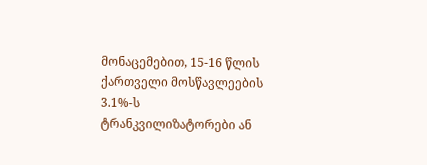მონაცემებით, 15-16 წლის ქართველი მოსწავლეების 3.1%-ს ტრანკვილიზატორები ან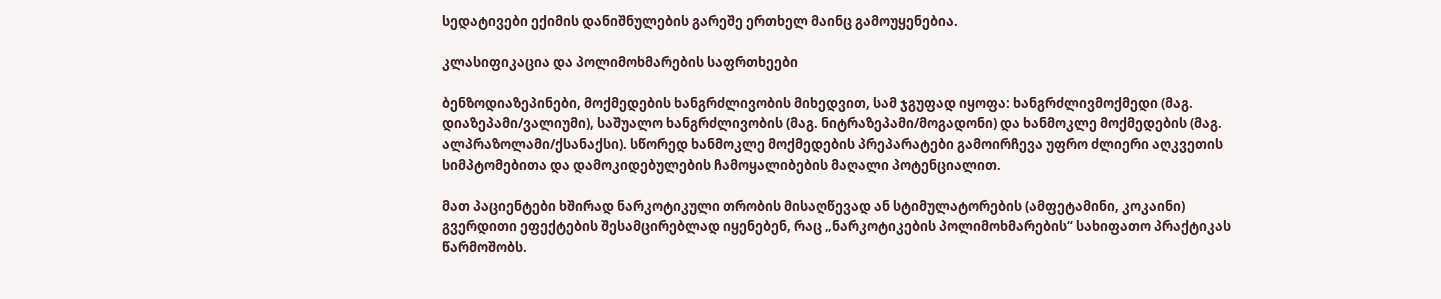სედატივები ექიმის დანიშნულების გარეშე ერთხელ მაინც გამოუყენებია.

კლასიფიკაცია და პოლიმოხმარების საფრთხეები

ბენზოდიაზეპინები, მოქმედების ხანგრძლივობის მიხედვით, სამ ჯგუფად იყოფა: ხანგრძლივმოქმედი (მაგ. დიაზეპამი/ვალიუმი), საშუალო ხანგრძლივობის (მაგ. ნიტრაზეპამი/მოგადონი) და ხანმოკლე მოქმედების (მაგ. ალპრაზოლამი/ქსანაქსი). სწორედ ხანმოკლე მოქმედების პრეპარატები გამოირჩევა უფრო ძლიერი აღკვეთის სიმპტომებითა და დამოკიდებულების ჩამოყალიბების მაღალი პოტენციალით.

მათ პაციენტები ხშირად ნარკოტიკული თრობის მისაღწევად ან სტიმულატორების (ამფეტამინი, კოკაინი) გვერდითი ეფექტების შესამცირებლად იყენებენ, რაც „ნარკოტიკების პოლიმოხმარების“ სახიფათო პრაქტიკას წარმოშობს.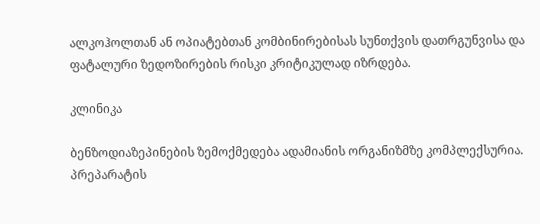ალკოჰოლთან ან ოპიატებთან კომბინირებისას სუნთქვის დათრგუნვისა და ფატალური ზედოზირების რისკი კრიტიკულად იზრდება.

კლინიკა

ბენზოდიაზეპინების ზემოქმედება ადამიანის ორგანიზმზე კომპლექსურია. პრეპარატის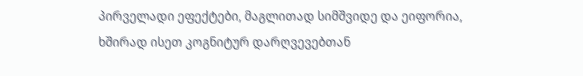პირველადი ეფექტები, მაგლითად სიმშვიდე და ეიფორია, ხშირად ისეთ კოგნიტურ დარღვევებთან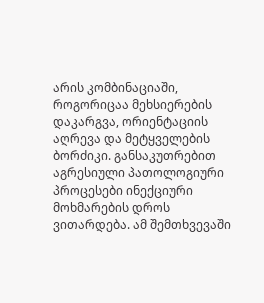არის კომბინაციაში, როგორიცაა მეხსიერების დაკარგვა, ორიენტაციის აღრევა და მეტყველების ბორძიკი. განსაკუთრებით აგრესიული პათოლოგიური პროცესები ინექციური მოხმარების დროს ვითარდება. ამ შემთხვევაში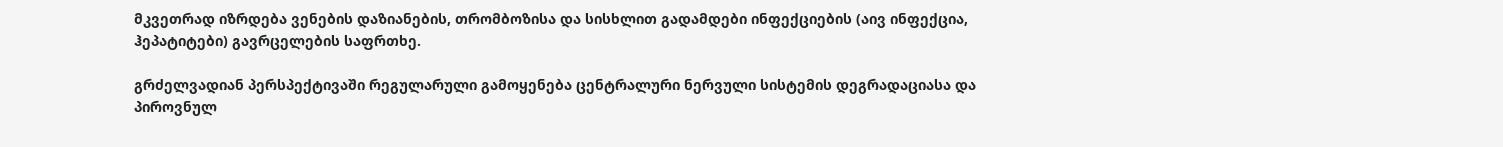მკვეთრად იზრდება ვენების დაზიანების, თრომბოზისა და სისხლით გადამდები ინფექციების (აივ ინფექცია, ჰეპატიტები) გავრცელების საფრთხე.

გრძელვადიან პერსპექტივაში რეგულარული გამოყენება ცენტრალური ნერვული სისტემის დეგრადაციასა და პიროვნულ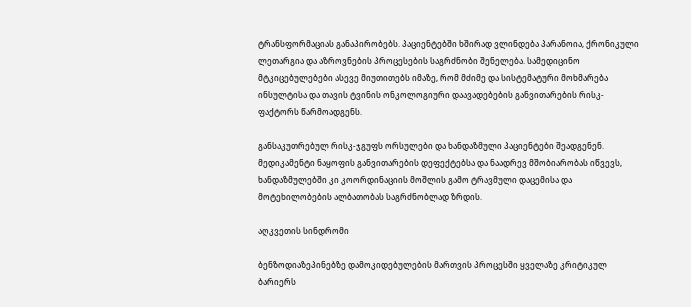ტრანსფორმაციას განაპირობებს. პაციენტებში ხშირად ვლინდება პარანოია, ქრონიკული ლეთარგია და აზროვნების პროცესების საგრძნობი შენელება. სამედიცინო მტკიცებულებები ასევე მიუთითებს იმაზე, რომ მძიმე და სისტემატური მოხმარება ინსულტისა და თავის ტვინის ონკოლოგიური დაავადებების განვითარების რისკ-ფაქტორს წარმოადგენს.

განსაკუთრებულ რისკ-ჯგუფს ორსულები და ხანდაზმული პაციენტები შეადგენენ. მედიკამენტი ნაყოფის განვითარების დეფექტებსა და ნაადრევ მშობიარობას იწვევს, ხანდაზმულებში კი კოორდინაციის მოშლის გამო ტრავმული დაცემისა და მოტეხილობების ალბათობას საგრძნობლად ზრდის.

აღკვეთის სინდრომი

ბენზოდიაზეპინებზე დამოკიდებულების მართვის პროცესში ყველაზე კრიტიკულ ბარიერს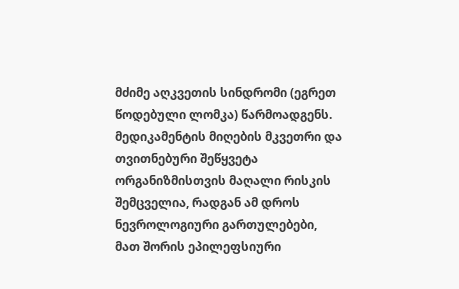მძიმე აღკვეთის სინდრომი (ეგრეთ წოდებული ლომკა) წარმოადგენს. მედიკამენტის მიღების მკვეთრი და თვითნებური შეწყვეტა ორგანიზმისთვის მაღალი რისკის შემცველია, რადგან ამ დროს ნევროლოგიური გართულებები, მათ შორის ეპილეფსიური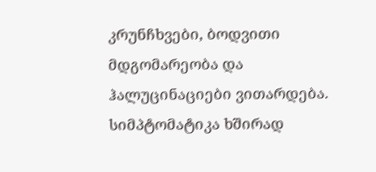კრუნჩხვები, ბოდვითი მდგომარეობა და ჰალუცინაციები ვითარდება. სიმპტომატიკა ხშირად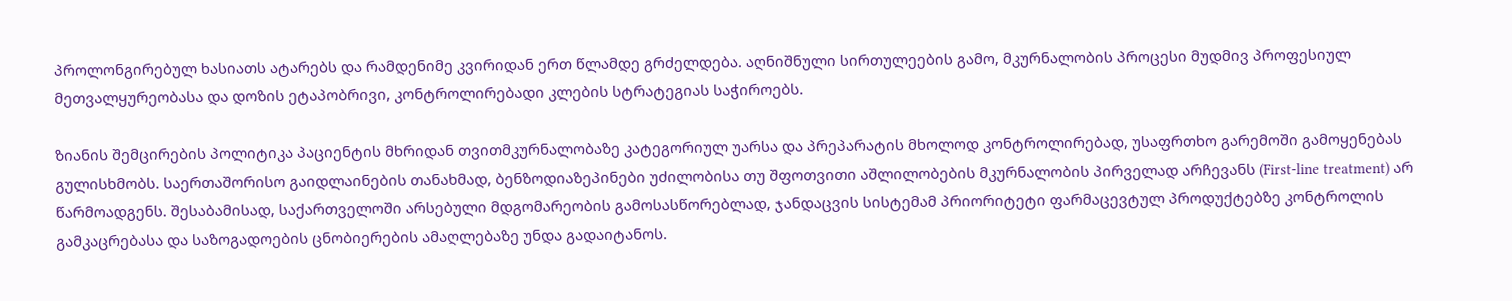პროლონგირებულ ხასიათს ატარებს და რამდენიმე კვირიდან ერთ წლამდე გრძელდება. აღნიშნული სირთულეების გამო, მკურნალობის პროცესი მუდმივ პროფესიულ მეთვალყურეობასა და დოზის ეტაპობრივი, კონტროლირებადი კლების სტრატეგიას საჭიროებს.

ზიანის შემცირების პოლიტიკა პაციენტის მხრიდან თვითმკურნალობაზე კატეგორიულ უარსა და პრეპარატის მხოლოდ კონტროლირებად, უსაფრთხო გარემოში გამოყენებას გულისხმობს. საერთაშორისო გაიდლაინების თანახმად, ბენზოდიაზეპინები უძილობისა თუ შფოთვითი აშლილობების მკურნალობის პირველად არჩევანს (First-line treatment) არ წარმოადგენს. შესაბამისად, საქართველოში არსებული მდგომარეობის გამოსასწორებლად, ჯანდაცვის სისტემამ პრიორიტეტი ფარმაცევტულ პროდუქტებზე კონტროლის გამკაცრებასა და საზოგადოების ცნობიერების ამაღლებაზე უნდა გადაიტანოს.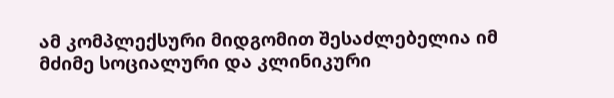ამ კომპლექსური მიდგომით შესაძლებელია იმ მძიმე სოციალური და კლინიკური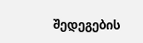შედეგების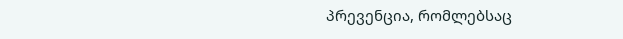პრევენცია, რომლებსაც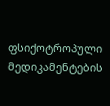ფსიქოტროპული მედიკამენტების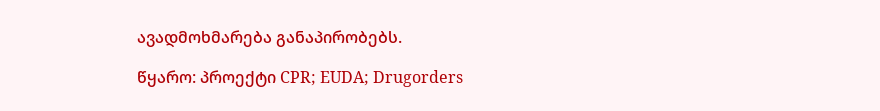ავადმოხმარება განაპირობებს.

წყარო: პროექტი CPR; EUDA; Drugorders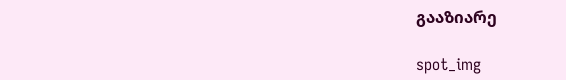გააზიარე

spot_img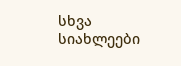სხვა სიახლეები